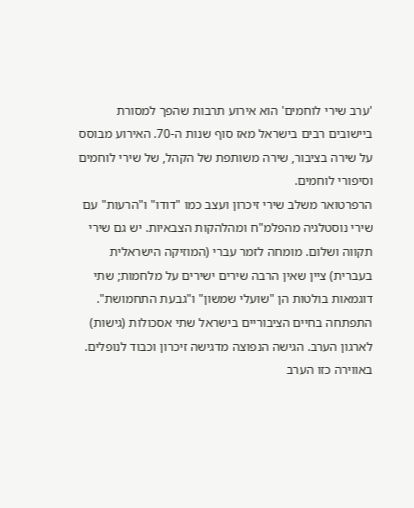'ערב שירי לוחמים' הוא אירוע תרבות שהפך למסורת ביישובים רבים בישראל מאז סוף שנות ה‑70. האירוע מבוסס על שירה בציבור, שירה משותפת של הקהל, של שירי לוחמים וסיפורי לוחמים.
הרפרטואר משלב שירי זיכרון ועצב כמו "דודו" ו"הרעות" עם שירי נוסטלגיה מהפלמ"ח ומהלהקות הצבאיות. יש גם שירי תקווה ושלום. מומחה לזמר עברי (המוזיקה הישראלית בעברית) ציין שאין הרבה שירים ישירים על מלחמות; שתי דוגמאות בולטות הן "שועלי שמשון" ו"גבעת התחמושת".
התפתחה בחיים הציבוריים בישראל שתי אסכולות (גישות) לארגון הערב. הגישה הנפוצה מדגישה זיכרון וכבוד לנופלים. באווירה כזו הערב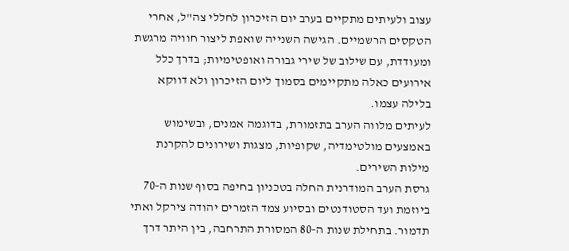עצוב ולעיתים מתקיים בערב יום הזיכרון לחללי צה"ל, אחרי הטקסים הרשמיים. הגישה השנייה שואפת ליצור חוויה מרגשת ומעודדת, עם שילוב של שירי גבורה ואופטימיות; בדרך כלל אירועים כאלה מתקיימים בסמוך ליום הזיכרון ולא דווקא בלילה עצמו.
לעיתים מלווה הערב בתזמורת, בדוגמה אמנים, ובשימוש באמצעים מולטימדיה, שקופיות, מצגות ושירונים להקרנת מילות השירים.
גרסת הערב המודרנית החלה בטכניון בחיפה בסוף שנות ה‑70 ביוזמת ועד הסטודנטים ובסיוע צמד הזמרים יהודה צירקל ואתי תדמור. בתחילת שנות ה‑80 המסורת התרחבה, בין היתר דרך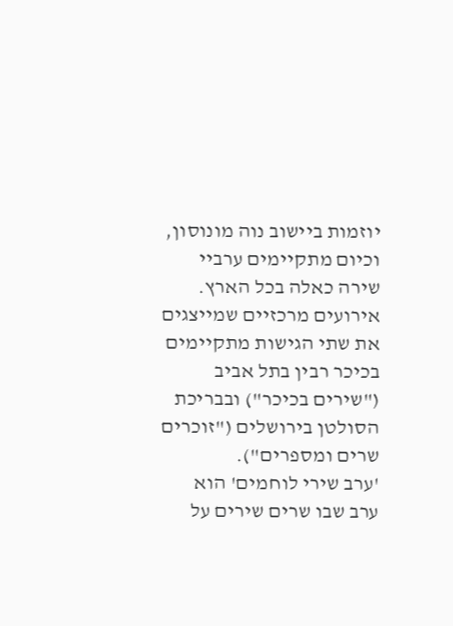יוזמות ביישוב נוה מונוסון, וכיום מתקיימים ערביי שירה כאלה בכל הארץ. אירועים מרכזיים שמייצגים את שתי הגישות מתקיימים בכיכר רבין בתל אביב ("שירים בכיכר") ובבריכת הסולטן בירושלים ("זוכרים שרים ומספרים").
'ערב שירי לוחמים' הוא ערב שבו שרים שירים על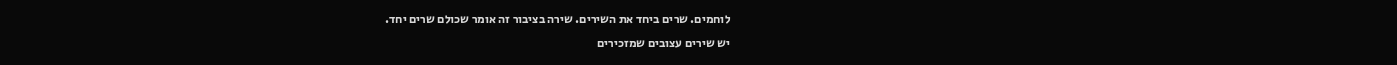לוחמים. שרים ביחד את השירים. שירה בציבור זה אומר שכולם שרים יחד.
יש שירים עצובים שמזכירים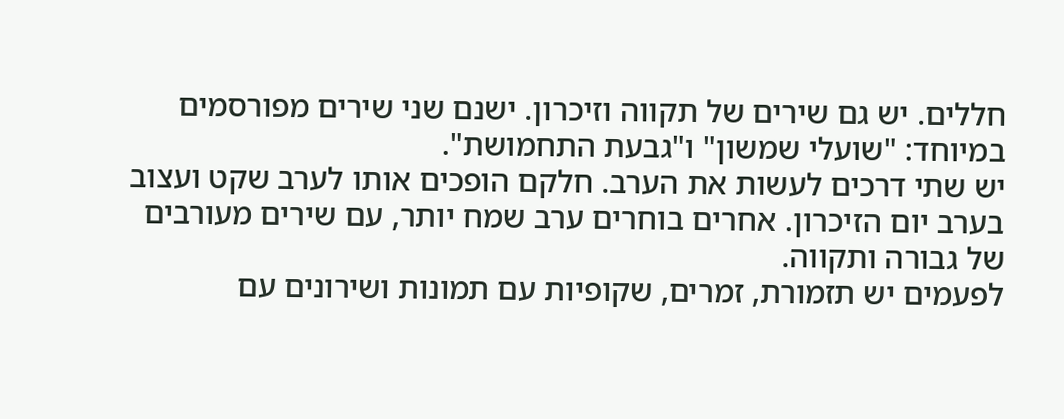חללים. יש גם שירים של תקווה וזיכרון. ישנם שני שירים מפורסמים במיוחד: "שועלי שמשון" ו"גבעת התחמושת".
יש שתי דרכים לעשות את הערב. חלקם הופכים אותו לערב שקט ועצוב בערב יום הזיכרון. אחרים בוחרים ערב שמח יותר, עם שירים מעורבים של גבורה ותקווה.
לפעמים יש תזמורת, זמרים, שקופיות עם תמונות ושירונים עם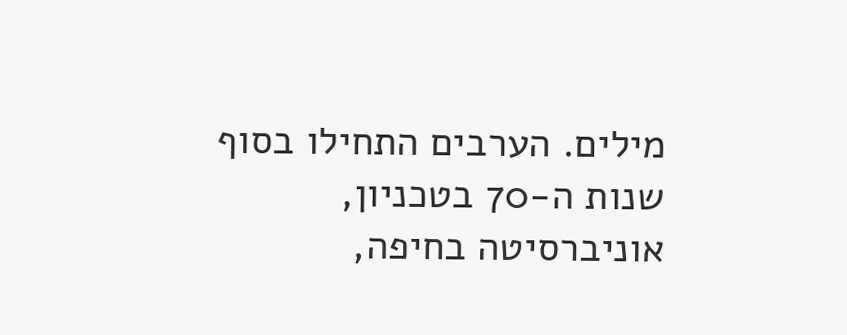מילים. הערבים התחילו בסוף שנות ה‑70 בטכניון, אוניברסיטה בחיפה,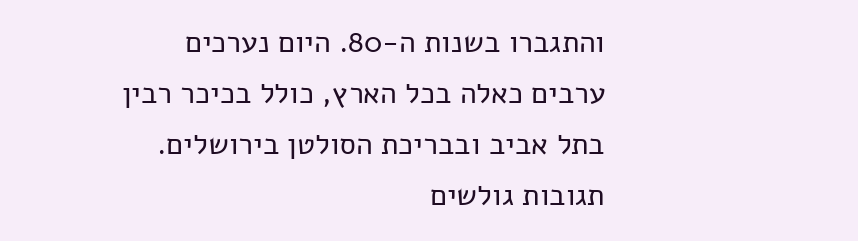והתגברו בשנות ה‑80. היום נערכים ערבים כאלה בכל הארץ, כולל בכיכר רבין בתל אביב ובבריכת הסולטן בירושלים.
תגובות גולשים